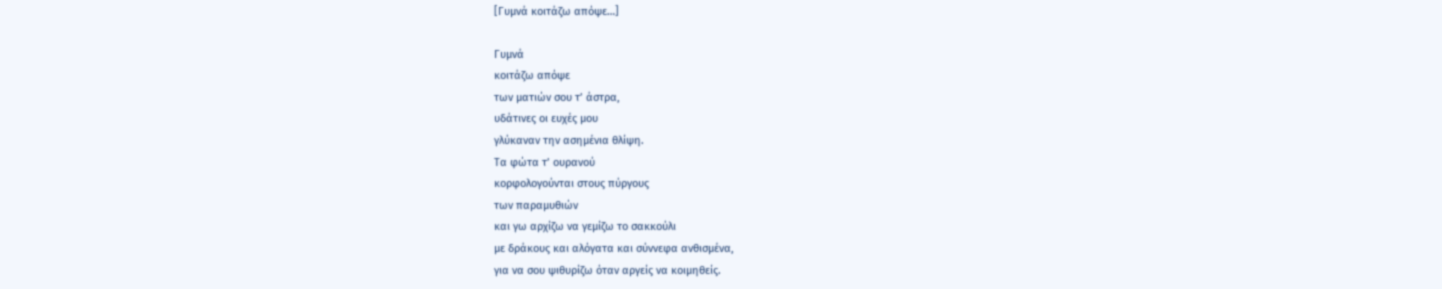[Γυμνά κοιτάζω απόψε…]

Γυμνά
κοιτάζω απόψε
των ματιών σου τ’ άστρα,
υδάτινες οι ευχές μου
γλύκαναν την ασημένια θλίψη.
Τα φώτα τ’ ουρανού
κορφολογούνται στους πύργους
των παραμυθιών
και γω αρχίζω να γεμίζω το σακκούλι
με δράκους και αλόγατα και σύννεφα ανθισμένα,
για να σου ψιθυρίζω όταν αργείς να κοιμηθείς.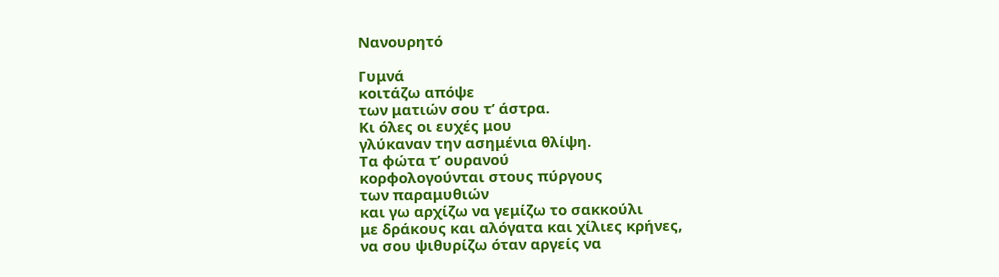Νανουρητό

Γυμνά
κοιτάζω απόψε
των ματιών σου τ’ άστρα.
Κι όλες οι ευχές μου
γλύκαναν την ασημένια θλίψη.
Τα φώτα τ’ ουρανού
κορφολογούνται στους πύργους
των παραμυθιών
και γω αρχίζω να γεμίζω το σακκούλι
με δράκους και αλόγατα και χίλιες κρήνες,
να σου ψιθυρίζω όταν αργείς να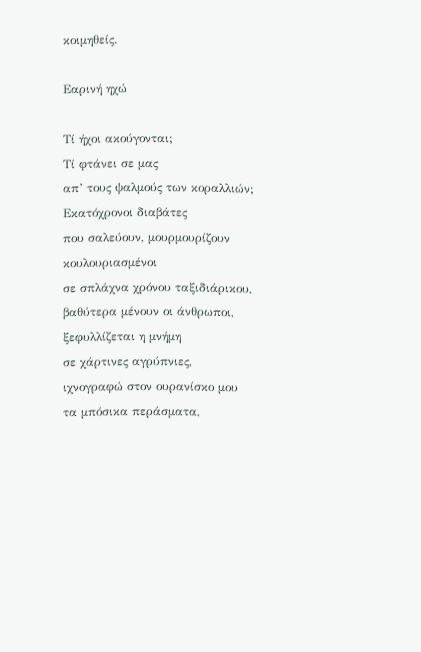κοιμηθείς.

Εαρινή ηχώ

Τί ήχοι ακούγονται;
Τί φτάνει σε μας
απ’ τους ψαλμούς των κοραλλιών;
Εκατόχρονοι διαβάτες
που σαλεύουν, μουρμουρίζουν κουλουριασμένοι
σε σπλάχνα χρόνου ταξιδιάρικου,
βαθύτερα μένουν οι άνθρωποι,
ξεφυλλίζεται η μνήμη
σε χάρτινες αγρύπνιες,
ιχνογραφώ στον ουρανίσκο μου
τα μπόσικα περάσματα,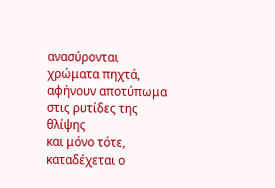ανασύρονται χρώματα πηχτά,
αφήνουν αποτύπωμα
στις ρυτίδες της θλίψης
και μόνο τότε,
καταδέχεται ο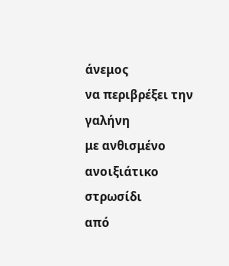άνεμος
να περιβρέξει την γαλήνη
με ανθισμένο ανοιξιάτικο στρωσίδι
από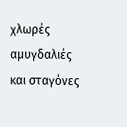χλωρές αμυγδαλιές
και σταγόνες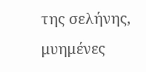της σελήνης,
μυημένες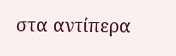στα αντίπερα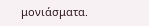μονιάσματα.